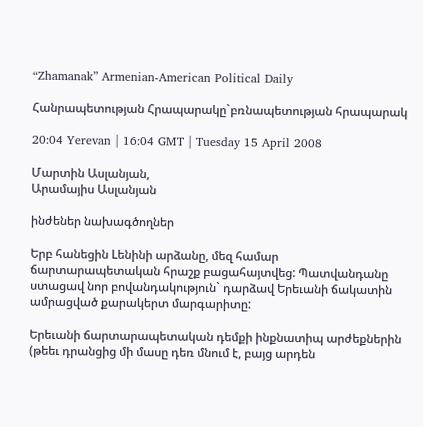“Zhamanak” Armenian-American Political Daily

Հանրապետության Հրապարակը`բռնապետության հրապարակ

20:04 Yerevan | 16:04 GMT | Tuesday 15 April 2008

Մարտին Ասլանյան,
Արամայիս Ասլանյան

ինժեներ նախագծողներ

Երբ հանեցին Lենինի արձանը, մեզ համար ճարտարապետական հրաշք բացահայտվեց: Պատվանդանը ստացավ նոր բովանդակություն` դարձավ Երեւանի ճակատին ամրացված քարակերտ մարգարիտը:

Երեւանի ճարտարապետական դեմքի ինքնատիպ արժեքներին (թեեւ դրանցից մի մասը դեռ մնում է, բայց արդեն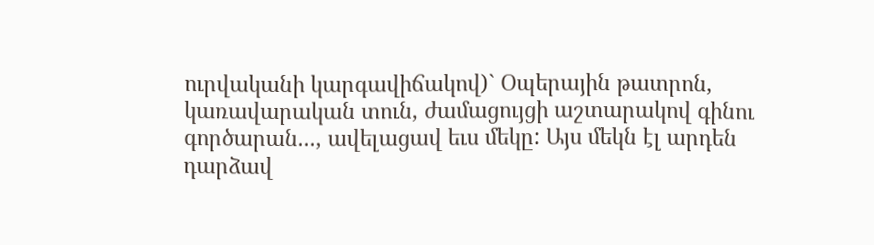ուրվականի կարգավիճակով)` Օպերային թատրոն, կառավարական տուն, ժամացույցի աշտարակով գինու գործարան..., ավելացավ եւս մեկը: Այս մեկն էլ արդեն դարձավ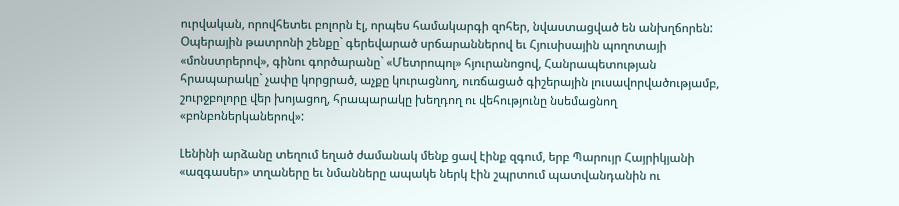ուրվական, որովհետեւ բոլորն էլ, որպես համակարգի զոհեր, նվաստացված են անխղճորեն: Օպերային թատրոնի շենքը` գերեվարած սրճարաններով եւ Հյուսիսային պողոտայի «մոնստրերով», գինու գործարանը` «Մետրոպոլ» հյուրանոցով, Հանրապետության հրապարակը` չափը կորցրած, աչքը կուրացնող, ուռճացած գիշերային լուսավորվածությամբ, շուրջբոլորը վեր խոյացող, հրապարակը խեղդող ու վեհությունը նսեմացնող «բոնբոներկաներով»:

Լենինի արձանը տեղում եղած ժամանակ մենք ցավ էինք զգում, երբ Պարույր Հայրիկյանի «ազգասեր» տղաները եւ նմանները ապակե ներկ էին շպրտում պատվանդանին ու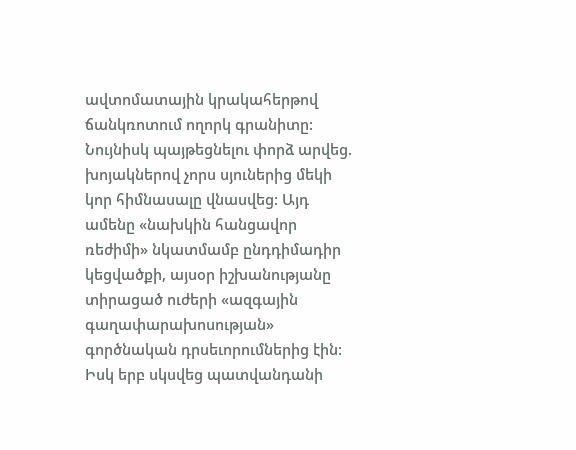ավտոմատային կրակահերթով ճանկռոտում ողորկ գրանիտը: Նույնիսկ պայթեցնելու փորձ արվեց. խոյակներով չորս սյուներից մեկի կոր հիմնասալը վնասվեց: Այդ ամենը «նախկին հանցավոր ռեժիմի» նկատմամբ ընդդիմադիր կեցվածքի, այսօր իշխանությանը տիրացած ուժերի «ազգային գաղափարախոսության» գործնական դրսեւորումներից էին: Իսկ երբ սկսվեց պատվանդանի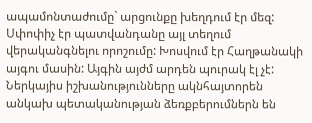ապամոնտաժումը` արցունքը խեղդում էր մեզ: Սփոփիչ էր պատվանդանը այլ տեղում վերականգնելու որոշումը: Խոսվում էր Հաղթանակի այգու մասին: Այգին այժմ արդեն պուրակ էլ չէ: Ներկայիս իշխանությունները ակնհայտորեն անկախ պետականության ձեռքբերումներն են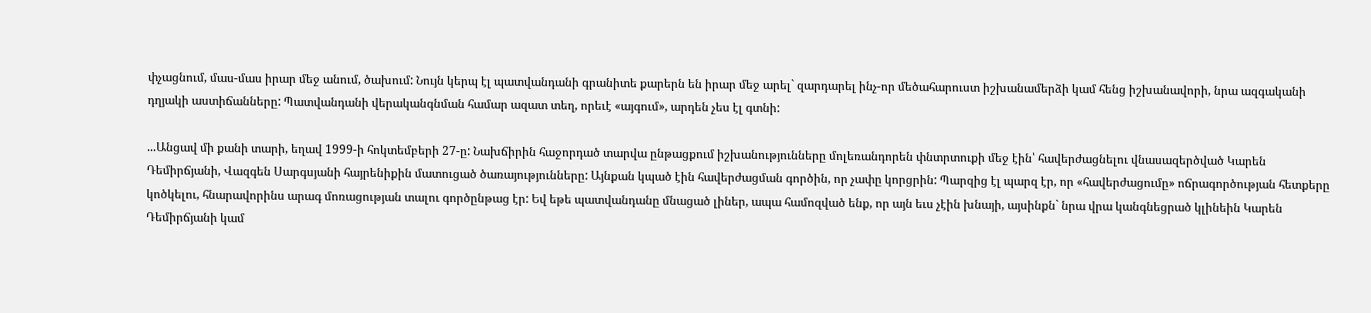փչացնում, մաս-մաս իրար մեջ անում, ծախում: Նույն կերպ էլ պատվանդանի գրանիտե քարերն են իրար մեջ արել` զարդարել ինչ-որ մեծահարուստ իշխանամերձի կամ հենց իշխանավորի, նրա ազգականի դղյակի աստիճանները: Պատվանդանի վերականգնման համար ազատ տեղ, որեւէ «այգում», արդեն չես էլ գտնի:

...Անցավ մի քանի տարի, եղավ 1999-ի հոկտեմբերի 27-ը: Նախճիրին հաջորդած տարվա ընթացքում իշխանությունները մոլեռանդորեն փնտրտուքի մեջ էին՝ հավերժացնելու վնասազերծված Կարեն Դեմիրճյանի, Վազգեն Սարգսյանի հայրենիքին մատուցած ծառայությունները: Այնքան կպած էին հավերժացման գործին, որ չափը կորցրին: Պարզից էլ պարզ էր, որ «հավերժացումը» ոճրագործության հետքերը կոծկելու, հնարավորինս արագ մոռացության տալու գործընթաց էր: Եվ եթե պատվանդանը մնացած լիներ, ապա համոզված ենք, որ այն եւս չէին խնայի, այսինքն` նրա վրա կանգնեցրած կլինեին Կարեն Դեմիրճյանի կամ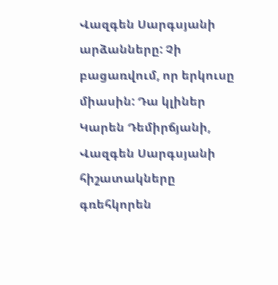Վազգեն Սարգսյանի արձանները: Չի բացառվում, որ երկուսը միասին: Դա կլիներ Կարեն Դեմիրճյանի, Վազգեն Սարգսյանի հիշատակները գռեհկորեն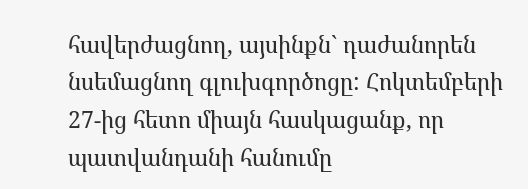հավերժացնող, այսինքն` դաժանորեն նսեմացնող գլուխգործոցը: Հոկտեմբերի 27-ից հետո միայն հասկացանք, որ պատվանդանի հանումը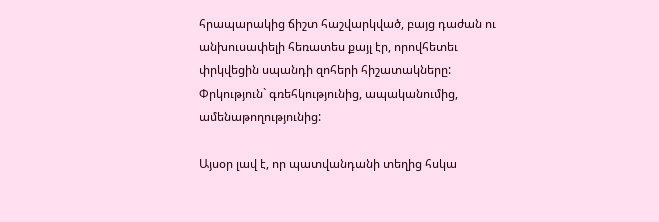հրապարակից ճիշտ հաշվարկված, բայց դաժան ու անխուսափելի հեռատես քայլ էր, որովհետեւ փրկվեցին սպանդի զոհերի հիշատակները: Փրկություն` գռեհկությունից, ապականումից, ամենաթողությունից:

Այսօր լավ է, որ պատվանդանի տեղից հսկա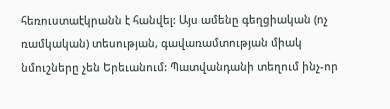հեռուստաէկրանն է հանվել: Այս ամենը գեղցիական (ոչ ռամկական) տեսության, գավառամտության միակ նմուշները չեն Երեւանում: Պատվանդանի տեղում ինչ-որ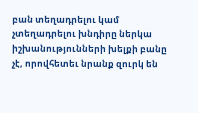բան տեղադրելու կամ չտեղադրելու խնդիրը ներկա իշխանությունների խելքի բանը չէ, որովհետեւ նրանք զուրկ են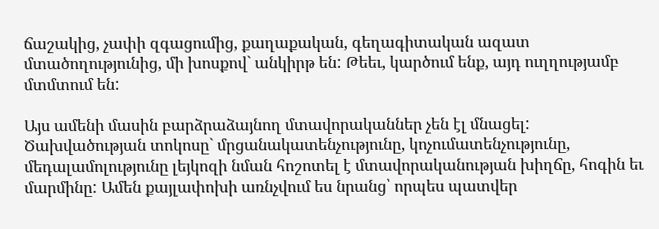ճաշակից, չափի զգացումից, քաղաքական, գեղագիտական ազատ մտածողությունից, մի խոսքով` անկիրթ են: Թեեւ, կարծում ենք, այդ ուղղությամբ մտմտում են:

Այս ամենի մասին բարձրաձայնող մտավորականներ չեն էլ մնացել: Ծախվածության տոկոսը` մրցանակատենչությունը, կոչումատենչությունը, մեդալամոլությունը լեյկոզի նման հոշոտել է մտավորականության խիղճը, հոգին եւ մարմինը: Ամեն քայլափոխի առնչվում ես նրանց՝ որպես պատվեր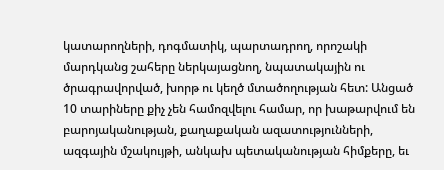կատարողների, դոգմատիկ, պարտադրող, որոշակի մարդկանց շահերը ներկայացնող, նպատակային ու ծրագրավորված, խորթ ու կեղծ մտածողության հետ: Անցած 10 տարիները քիչ չեն համոզվելու համար, որ խաթարվում են բարոյականության, քաղաքական ազատությունների, ազգային մշակույթի, անկախ պետականության հիմքերը, եւ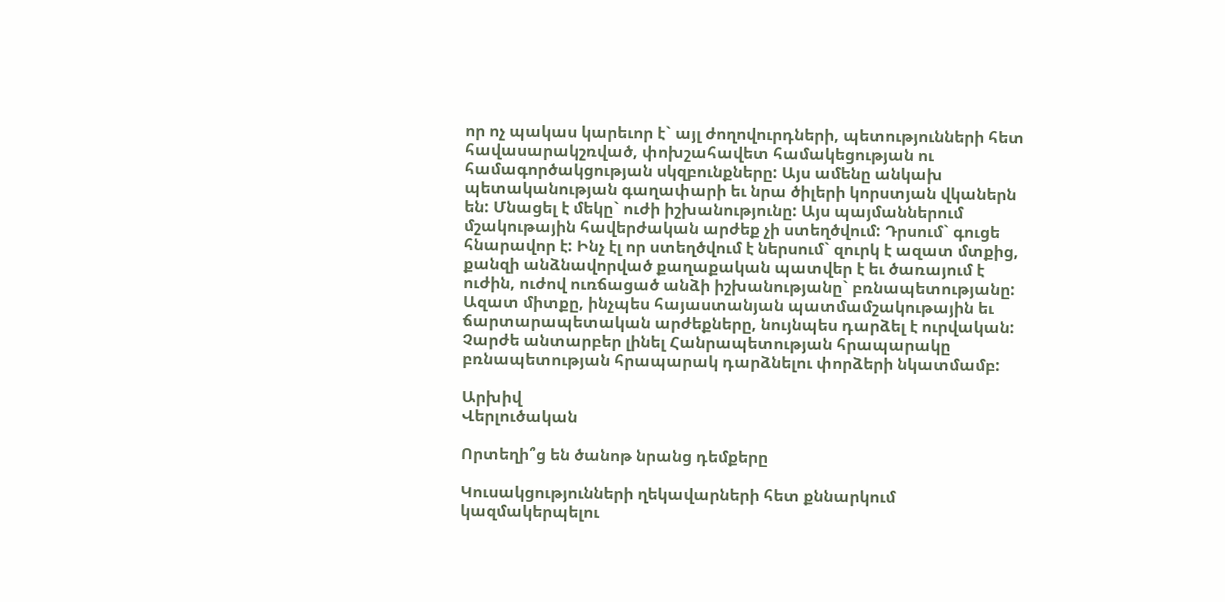որ ոչ պակաս կարեւոր է` այլ ժողովուրդների, պետությունների հետ հավասարակշռված, փոխշահավետ համակեցության ու համագործակցության սկզբունքները: Այս ամենը անկախ պետականության գաղափարի եւ նրա ծիլերի կորստյան վկաներն են: Մնացել է մեկը` ուժի իշխանությունը: Այս պայմաններում մշակութային հավերժական արժեք չի ստեղծվում: Դրսում` գուցե հնարավոր է: Ինչ էլ որ ստեղծվում է ներսում` զուրկ է ազատ մտքից, քանզի անձնավորված քաղաքական պատվեր է եւ ծառայում է ուժին, ուժով ուռճացած անձի իշխանությանը` բռնապետությանը: Ազատ միտքը, ինչպես հայաստանյան պատմամշակութային եւ ճարտարապետական արժեքները, նույնպես դարձել է ուրվական: Չարժե անտարբեր լինել Հանրապետության հրապարակը բռնապետության հրապարակ դարձնելու փորձերի նկատմամբ:

Արխիվ
Վերլուծական

Որտեղի՞ց են ծանոթ նրանց դեմքերը

Կուսակցությունների ղեկավարների հետ քննարկում կազմակերպելու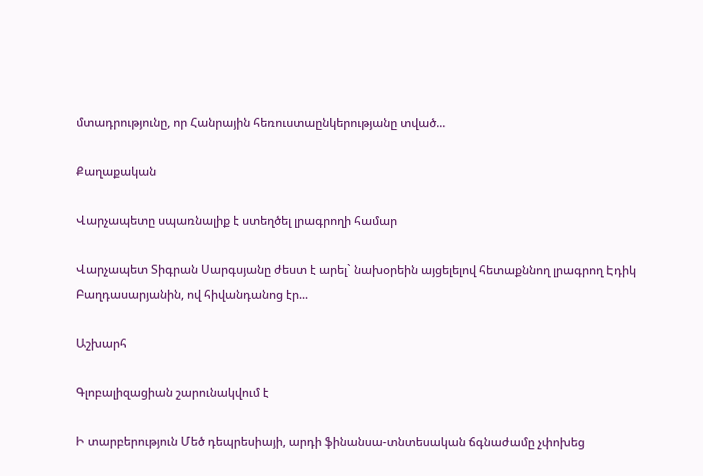մտադրությունը, որ Հանրային հեռուստաընկերությանը տված...

Քաղաքական

Վարչապետը սպառնալիք է ստեղծել լրագրողի համար

Վարչապետ Տիգրան Սարգսյանը ժեստ է արել` նախօրեին այցելելով հետաքննող լրագրող Էդիկ Բաղդասարյանին, ով հիվանդանոց էր...

Աշխարհ

Գլոբալիզացիան շարունակվում է

Ի տարբերություն Մեծ դեպրեսիայի, արդի ֆինանսա-տնտեսական ճգնաժամը չփոխեց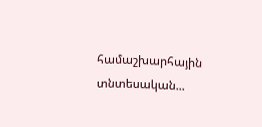համաշխարհային տնտեսական...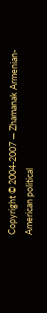Copyright © 2004-2007 — Zhamanak Armenian-American political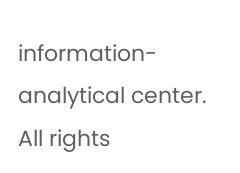information-analytical center. All rights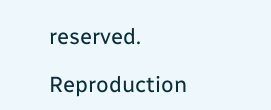reserved.

Reproduction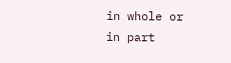in whole or in part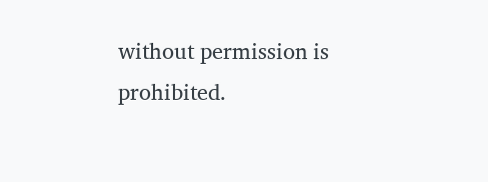without permission is prohibited.